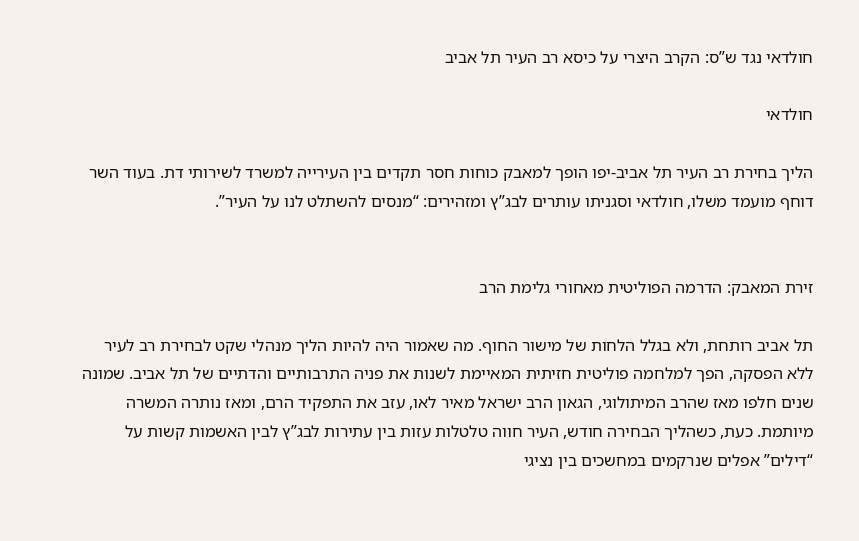חולדאי נגד ש”ס: הקרב היצרי על כיסא רב העיר תל אביב

חולדאי

הליך בחירת רב העיר תל אביב-יפו הופך למאבק כוחות חסר תקדים בין העירייה למשרד לשירותי דת. בעוד השר דוחף מועמד משלו, חולדאי וסגניתו עותרים לבג”ץ ומזהירים: “מנסים להשתלט לנו על העיר”.


זירת המאבק: הדרמה הפוליטית מאחורי גלימת הרב

תל אביב רותחת, ולא בגלל הלחות של מישור החוף. מה שאמור היה להיות הליך מנהלי שקט לבחירת רב לעיר ללא הפסקה, הפך למלחמה פוליטית חזיתית המאיימת לשנות את פניה התרבותיים והדתיים של תל אביב. שמונה שנים חלפו מאז שהרב המיתולוגי, הגאון הרב ישראל מאיר לאו, עזב את התפקיד הרם, ומאז נותרה המשרה מיותמת. כעת, כשהליך הבחירה חודש, העיר חווה טלטלות עזות בין עתירות לבג”ץ לבין האשמות קשות על “דילים” אפלים שנרקמים במחשכים בין נציגי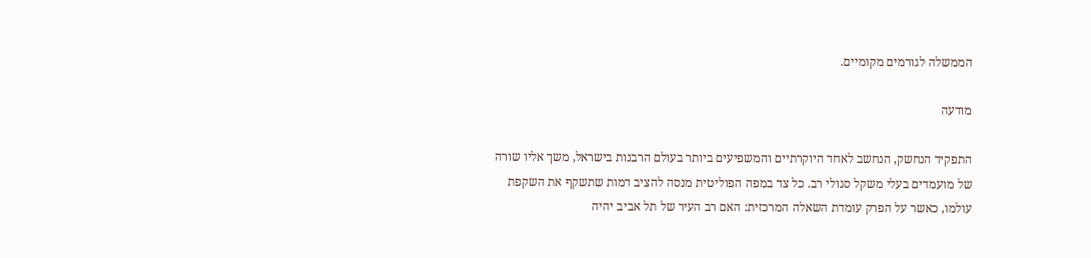הממשלה לגורמים מקומיים.

מודעה

התפקיד הנחשק, הנחשב לאחד היוקרתיים והמשפיעים ביותר בעולם הרבנות בישראל, משך אליו שורה של מועמדים בעלי משקל סגולי רב. כל צד במפה הפוליטית מנסה להציב דמות שתשקף את השקפת עולמו, כאשר על הפרק עומדת השאלה המרכזית: האם רב העיר של תל אביב יהיה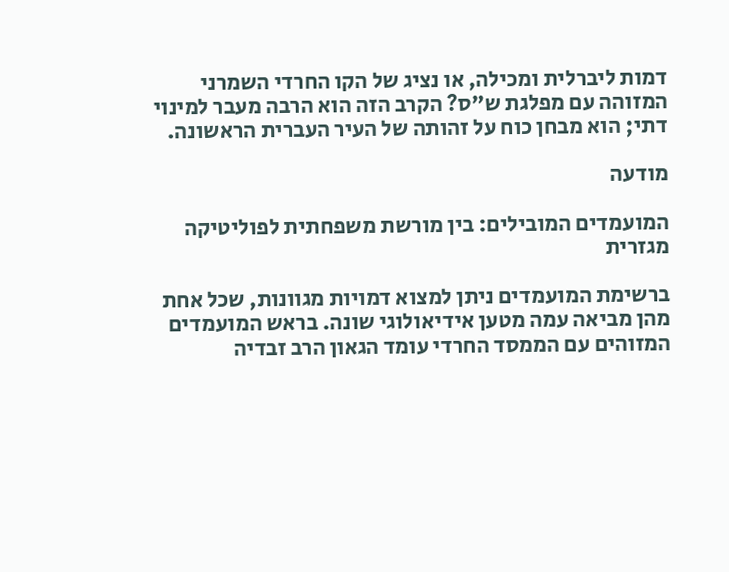דמות ליברלית ומכילה, או נציג של הקו החרדי השמרני המזוהה עם מפלגת ש”ס? הקרב הזה הוא הרבה מעבר למינוי דתי; הוא מבחן כוח על זהותה של העיר העברית הראשונה.

מודעה

המועמדים המובילים: בין מורשת משפחתית לפוליטיקה מגזרית

ברשימת המועמדים ניתן למצוא דמויות מגוונות, שכל אחת מהן מביאה עמה מטען אידיאולוגי שונה. בראש המועמדים המזוהים עם הממסד החרדי עומד הגאון הרב זבדיה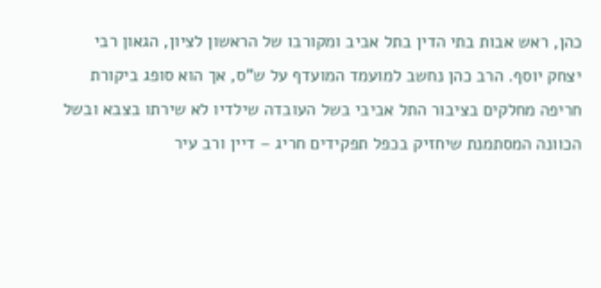כהן, ראש אבות בתי הדין בתל אביב ומקורבו של הראשון לציון, הגאון רבי יצחק יוסף. הרב כהן נחשב למועמד המועדף על ש”ס, אך הוא סופג ביקורת חריפה מחלקים בציבור התל אביבי בשל העובדה שילדיו לא שירתו בצבא ובשל הכוונה המסתמנת שיחזיק בכפל תפקידים חריג – דיין ורב עיר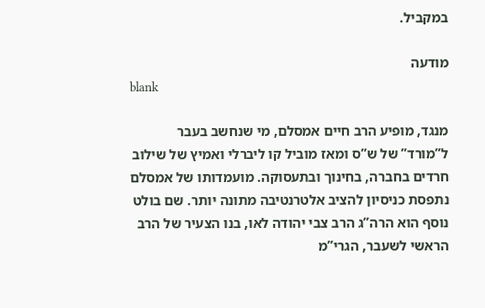במקביל.

מודעה
blank

מנגד, מופיע הרב חיים אמסלם, מי שנחשב בעבר ל”מורד” של ש”ס ומאז מוביל קו ליברלי ואמיץ של שילוב חרדים בחברה, בחינוך ובתעסוקה. מועמדותו של אמסלם נתפסת כניסיון להציב אלטרנטיבה מתונה יותר. שם בולט נוסף הוא הרה”ג הרב צבי יהודה לאו, בנו הצעיר של הרב הראשי לשעבר, הגרי”מ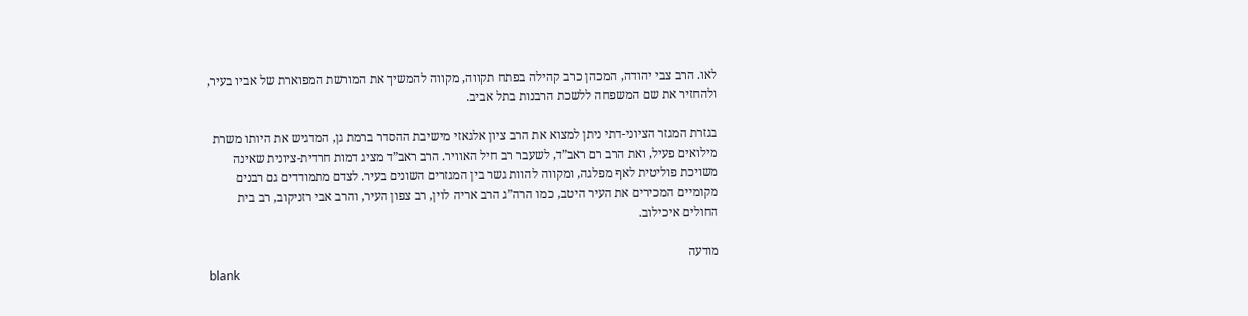לאו. הרב צבי יהודה, המכהן כרב קהילה בפתח תקווה, מקווה להמשיך את המורשת המפוארת של אביו בעיר, ולהחזיר את שם המשפחה ללשכת הרבנות בתל אביב.

בגזרת המגזר הציוני-דתי ניתן למצוא את הרב ציון אלגאזי מישיבת ההסדר ברמת גן, המדגיש את היותו משרת מילואים פעיל, ואת הרב רם ראב”ד, לשעבר רב חיל האוויר. הרב ראב”ד מציג דמות חרדית-ציונית שאינה משויכת פוליטית לאף מפלגה, ומקווה להוות גשר בין המגזרים השונים בעיר. לצדם מתמודדים גם רבנים מקומיים המכירים את העיר היטב, כמו הרה”ג הרב אריה לוין, רב צפון העיר, והרב אבי רזניקוב, רב בית החולים איכילוב.

מודעה
blank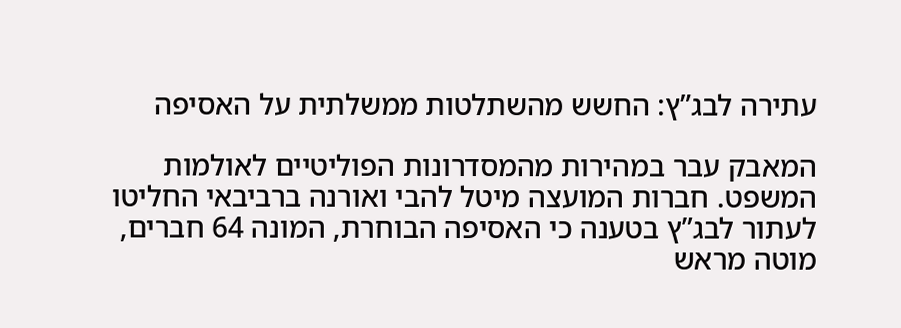עתירה לבג”ץ: החשש מהשתלטות ממשלתית על האסיפה

המאבק עבר במהירות מהמסדרונות הפוליטיים לאולמות המשפט. חברות המועצה מיטל להבי ואורנה ברביבאי החליטו לעתור לבג”ץ בטענה כי האסיפה הבוחרת, המונה 64 חברים, מוטה מראש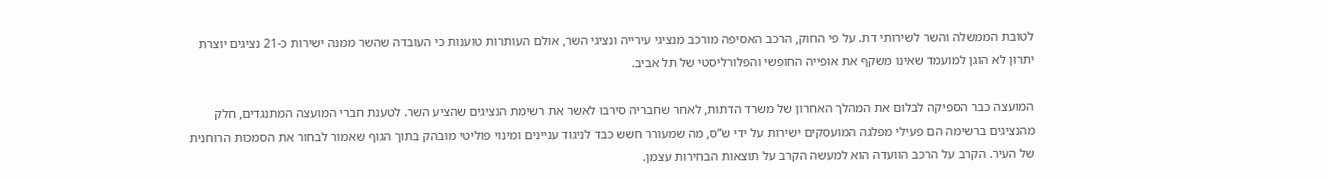לטובת הממשלה והשר לשירותי דת. על פי החוק, הרכב האסיפה מורכב מנציגי עירייה ונציגי השר, אולם העותרות טוענות כי העובדה שהשר ממנה ישירות כ-21 נציגים יוצרת יתרון לא הוגן למועמד שאינו משקף את אופייה החופשי והפלורליסטי של תל אביב.

המועצה כבר הספיקה לבלום את המהלך האחרון של משרד הדתות, לאחר שחבריה סירבו לאשר את רשימת הנציגים שהציע השר. לטענת חברי המועצה המתנגדים, חלק מהנציגים ברשימה הם פעילי מפלגה המועסקים ישירות על ידי ש”ס, מה שמעורר חשש כבד לניגוד עניינים ומינוי פוליטי מובהק בתוך הגוף שאמור לבחור את הסמכות הרוחנית של העיר. הקרב על הרכב הוועדה הוא למעשה הקרב על תוצאות הבחירות עצמן.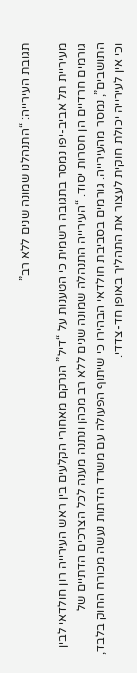תגובת העירייה: “התנהלנו שמונה שנים ללא רב”

מעיריית תל אביב-יפו נמסר בתגובה רשמית כי הטענות על “דיל” הנרקם מאחורי הקלעים בין ראש העירייה רון חולדאי לבין גורמים חרדיים הן חסרות יסוד. “העירייה התנהלה שמונה שנים ללא רב מכהן ונתנה מענה לכל הצרכים הדתיים של התושבים”, נמסר מהעירייה. גורמים בסביבת חולדאי הבהירו כי שיתוף הפעולה עם משרד הדתות נעשה מכורח החוק בלבד, וכי אין לעירייה יכולת חוקית לעצור את התהליך באופן חד-צדדי.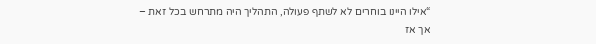“אילו היינו בוחרים לא לשתף פעולה, התהליך היה מתרחש בכל זאת – אך אז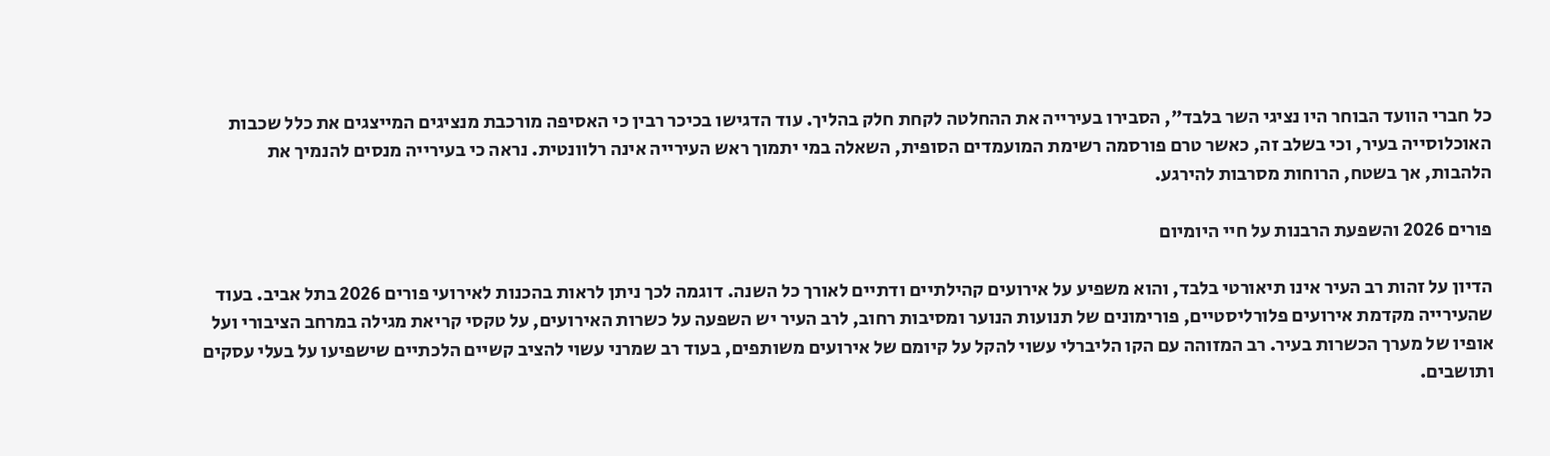כל חברי הוועד הבוחר היו נציגי השר בלבד”, הסבירו בעירייה את ההחלטה לקחת חלק בהליך. עוד הדגישו בכיכר רבין כי האסיפה מורכבת מנציגים המייצגים את כלל שכבות האוכלוסייה בעיר, וכי בשלב זה, כאשר טרם פורסמה רשימת המועמדים הסופית, השאלה במי יתמוך ראש העירייה אינה רלוונטית. נראה כי בעירייה מנסים להנמיך את הלהבות, אך בשטח, הרוחות מסרבות להירגע.

פורים 2026 והשפעת הרבנות על חיי היומיום

הדיון על זהות רב העיר אינו תיאורטי בלבד, והוא משפיע על אירועים קהילתיים ודתיים לאורך כל השנה. דוגמה לכך ניתן לראות בהכנות לאירועי פורים 2026 בתל אביב. בעוד שהעירייה מקדמת אירועים פלורליסטיים, פורימונים של תנועות הנוער ומסיבות רחוב, לרב העיר יש השפעה על כשרות האירועים, על טקסי קריאת מגילה במרחב הציבורי ועל אופיו של מערך הכשרות בעיר. רב המזוהה עם הקו הליברלי עשוי להקל על קיומם של אירועים משותפים, בעוד רב שמרני עשוי להציב קשיים הלכתיים שישפיעו על בעלי עסקים ותושבים.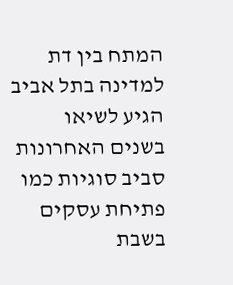המתח בין דת למדינה בתל אביב הגיע לשיאו בשנים האחרונות סביב סוגיות כמו פתיחת עסקים בשבת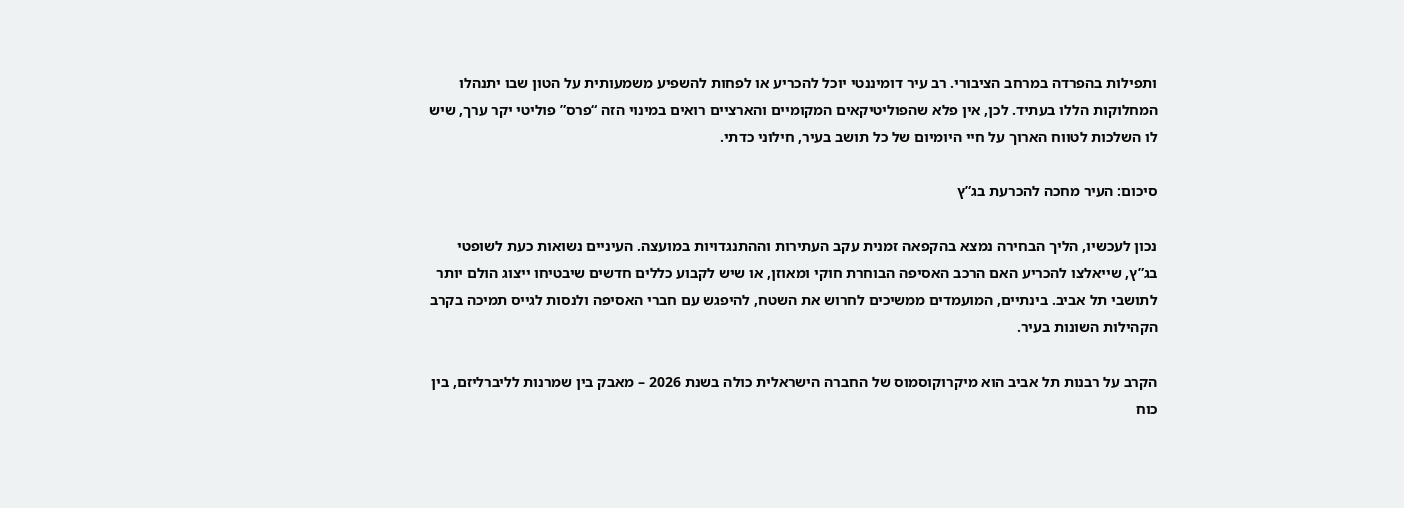ותפילות בהפרדה במרחב הציבורי. רב עיר דומיננטי יוכל להכריע או לפחות להשפיע משמעותית על הטון שבו יתנהלו המחלוקות הללו בעתיד. לכן, אין פלא שהפוליטיקאים המקומיים והארציים רואים במינוי הזה “פרס” פוליטי יקר ערך, שיש לו השלכות לטווח הארוך על חיי היומיום של כל תושב בעיר, חילוני כדתי.

סיכום: העיר מחכה להכרעת בג”ץ

נכון לעכשיו, הליך הבחירה נמצא בהקפאה זמנית עקב העתירות וההתנגדויות במועצה. העיניים נשואות כעת לשופטי בג”ץ, שייאלצו להכריע האם הרכב האסיפה הבוחרת חוקי ומאוזן, או שיש לקבוע כללים חדשים שיבטיחו ייצוג הולם יותר לתושבי תל אביב. בינתיים, המועמדים ממשיכים לחרוש את השטח, להיפגש עם חברי האסיפה ולנסות לגייס תמיכה בקרב הקהילות השונות בעיר.

הקרב על רבנות תל אביב הוא מיקרוקוסמוס של החברה הישראלית כולה בשנת 2026 – מאבק בין שמרנות לליברליזם, בין כוח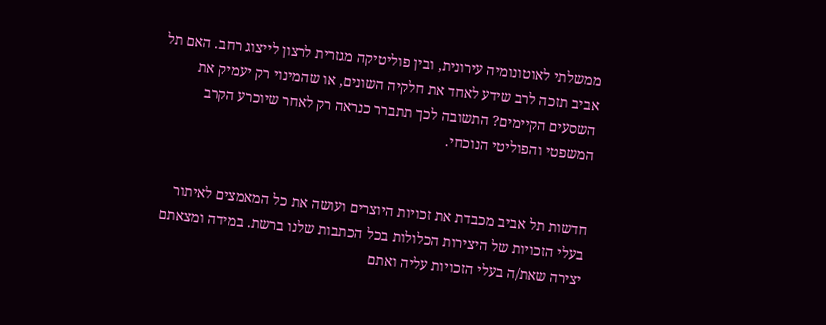ממשלתי לאוטונומיה עירונית, ובין פוליטיקה מגזרית לרצון לייצוג רחב. האם תל אביב תזכה לרב שידע לאחד את חלקיה השונים, או שהמינוי רק יעמיק את השסעים הקיימים? התשובה לכך תתברר כנראה רק לאחר שיוכרע הקרב המשפטי והפוליטי הנוכחי.


חדשות תל אביב מכבדת את זכויות היוצרים ועושה את כל המאמצים לאיתור בעלי הזכויות של היצירות הכלולות בכל הכתבות שלנו ברשת. במידה ומצאתם יצירה שאת/ה בעלי הזכויות עליה ואתם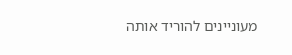מעוניינים להוריד אותה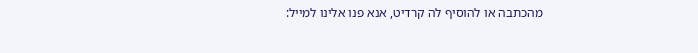מהכתבה או להוסיף לה קרדיט, אנא פנו אלינו למייל: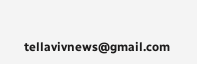tellavivnews@gmail.com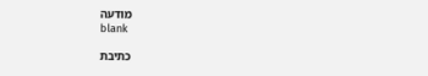מודעה
blank

כתיבת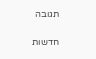תגובה

חדשות